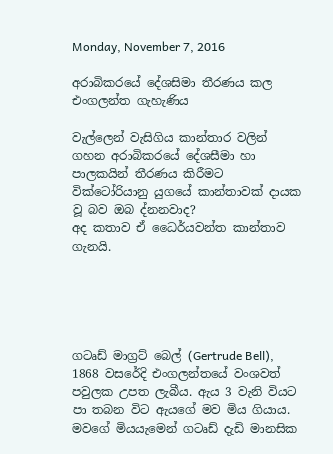Monday, November 7, 2016

අරාබිකරයේ දේශසිමා තීරණය කල එංගලන්ත ගැහැණිය

වැල්ලෙන් වැසිගිය කාන්තාර වලින් ගහන අරාබිකරයේ දේශසීමා හා පාලකයින් තීරණය කිරීමට වික්ටෝරියානු යුගයේ කාන්තාවක් දායක වූ බව ඔබ ද්නනවාද?
අද කතාව ඒ ධෛර්යවන්ත කාන්තාව ගැනයි.





ගටෘඩ් මාග්‍රට් බෙල් (Gertrude Bell), 1868 වසරේදි එංගලන්තයේ වංශවත් පවුලක උපත ලැබීය. ඇය 3 වැනි වියට පා තබන විට ඇයගේ මව මිය ගියාය. මවගේ මියයැමෙන් ගටෘඩ් දැඩි මානසික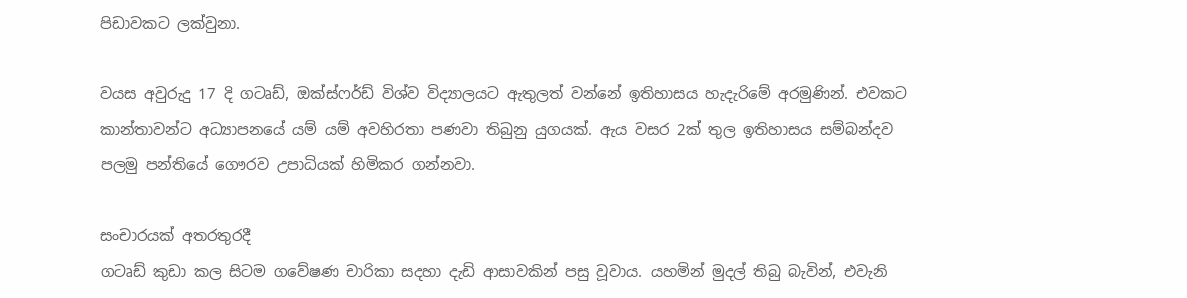පිඩාවකට ලක්වුනා.

වයස අවුරුදු 17 දි ගටෘඩ්, ඔක්ස්ෆර්ඩ් විශ්ව විද්‍යාලයට ඇතුලත් වන්නේ ඉතිහාසය හැදැරිමේ අරමුණින්. එවකට කාන්තාවන්ට අධ්‍යාපනයේ යම් යම් අවහිරතා පණවා තිබුනු යුගයක්. ඇය වසර 2ක් තුල ඉතිහාසය සම්බන්දව පලමු පන්තියේ ගෞරව උපාධියක් හිමිකර ගන්නවා.

සංචාරයක් අතරතුරදී
ගටෘඩ් කුඩා කල සිටම ගවේෂණ චාරිකා සදහා දැඩි ආසාවකින් පසු වූවාය. යහමින් මුදල් තිබු බැවින්, එවැනි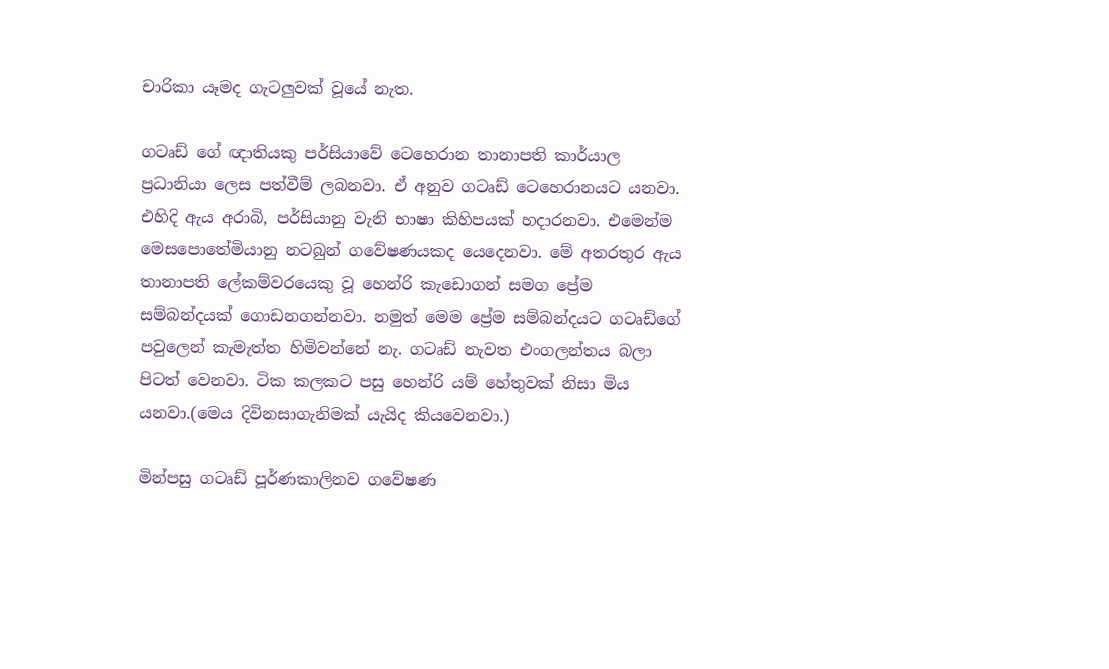චාරිකා යෑමද ගැටලුවක් වූයේ නැත.

ගටෘඩ් ගේ ඥාතියකු පර්සියාවේ ටෙහෙරාන තානාපති කාර්යාල ප්‍රධානියා ලෙස පත්වීම් ලබනවා. ඒ අනුව ගටෘඩ් ටෙහෙරානයට යනවා. එහිදි ඇය අරාබි, පර්සියානු වැනි භාෂා කිහිපයක් හදාරනවා. එමෙන්ම මෙසපොතේමියානු නටබුන් ගවේෂණයකද යෙදෙනවා. මේ අතරතුර ඇය තානාපති ලේකම්වරයෙකු වූ හෙන්රි කැඩොගන් සමග ප්‍රේම සම්බන්දයක් ගොඩනගන්නවා. නමුත් මෙම ප්‍රේම සම්බන්දයට ගටෘඩ්ගේ පවුලෙන් කැමැත්ත හිමිවන්නේ නැ. ගටෘඩ් නැවත එංගලන්තය බලා පිටත් වෙනවා. ටික කලකට පසු හෙන්රි යම් හේතුවක් නිසා මිය යනවා.(මෙය දිවිනසාගැනිමක් යැයිද කියවෙනවා.)

මින්පසු ගටෘඩ් පූර්ණකාලිනව ගවේෂණ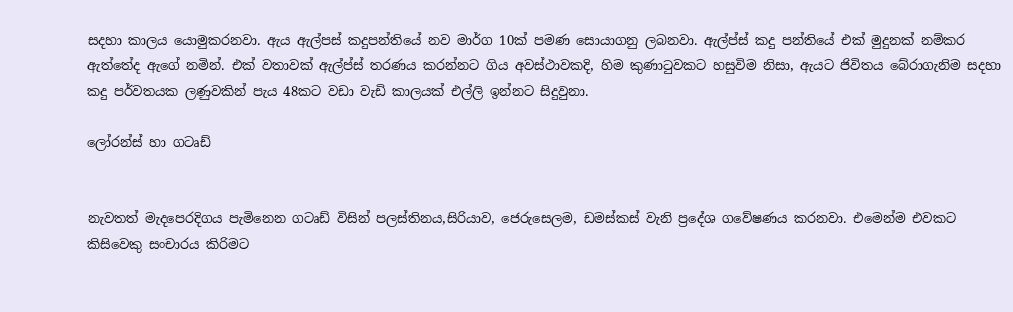සදහා කාලය යොමුකරනවා. ඇය ඇල්පස් කදුපන්තියේ නව මාර්ග 10ක් පමණ සොයාගනු ලබනවා. ඇල්ප්ස් කදු පන්තියේ එක් මුදුනක් නම්කර ඇත්තේද ඇගේ නමින්. එක් වතාවක් ඇල්ප්ස් තරණය කරන්නට ගිය අවස්ථාවකදි, හිම කුණාටුවකට හසුවිම නිසා, ඇයට ජිවිතය බේරාගැනිම සදහා කදු පර්වතයක ලණුවකින් පැය 48කට වඩා වැඩි කාලයක් එල්ලි ඉන්නට සිදුවුනා.

ලෝරන්ස් හා ගටෘඩ්


නැවතත් මැදපෙරදිගය පැමිනෙන ගටෘඩ් විසින් පලස්තිනය,සිරියාව, ජෙරුසෙලම, ඩමස්කස් වැනි ප්‍රදේශ ගවේෂණය කරනවා. එමෙන්ම එවකට කිසිවෙකු සංචාරය කිරිමට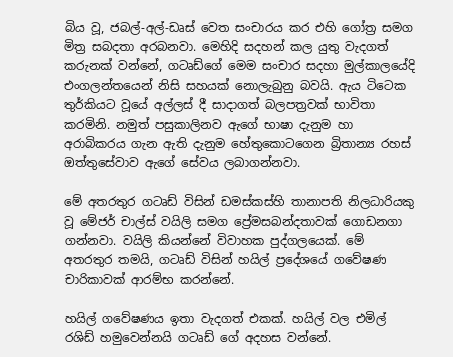බිය වූ, ජබල්-අල්-ඩෘස් වෙත සංචාරය කර එහි ගෝත්‍ර සමග මිත්‍ර සබදතා අරබනවා. මෙහිදි සදහන් කල යුතු වැදගත් කරුනක් වන්නේ, ගටෘඩ්ගේ මෙම සංචාර සදහා මුල්කාලයේදි එංගලන්තයෙන් නිසි සහයක් නොලැබුනු බවයි. ඇය ටිටෙක තුර්කියට වූයේ අල්ලස් දී සාදාගත් බලපත්‍රවක් භාවිතා කරමිනි. නමුත් පසුකාලිනව ඇගේ භාෂා දැනුම හා අරාබිකරය ගැන ඇති දැනුම හේතුකොටගෙන බ්‍රිතාන්‍ය රහස් ඔත්තුසේවාව ඇගේ සේවය ලබාගන්නවා.

මේ අතරතුර ගටෘඩ් විසින් ඩමස්කස්හි තානාපති නිලධාරියකු වූ මේජර් චාල්ස් වයිලි සමග ප්‍රේමසබන්දතාවක් ගොඩනගා ගන්නවා. වයිලි කියන්නේ විවාහක පුද්ගලයෙක්. මේ අතරතුර තමයි, ගටෘඩ් විසින් හයිල් ප්‍රදේශයේ ගවේෂණ චාරිකාවක් ආරම්භ කරන්නේ.

හයිල් ගවේෂණය ඉතා වැදගත් එකක්. හයිල් වල එමිල් රශිඩ් හමුවෙන්නයි ගටෘඩ් ගේ අදහස වන්නේ.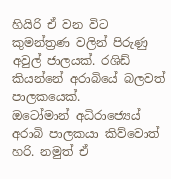හියිරි ඒ වන විට කුමන්ත්‍රණ වලින් පිරුණු අවුල් ජාලයක්. රශිඩ් කියන්නේ අරාබියේ බලවත් පාලකයෙක්.
ඔටෝමාන් අධිරාජ්‍යෙය් අරාබි පාලකයා කිව්වොත් හරි. නමුත් ඒ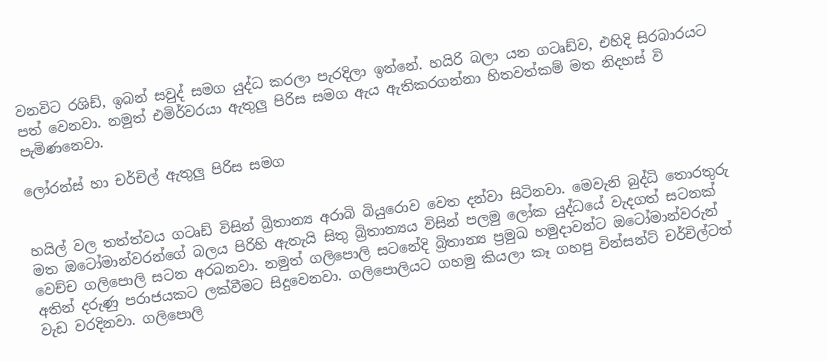වනවිට රශිඩ්, ඉබන් සවුද් සමග යුද්ධ කරලා පැරදිලා ඉන්නේ. හයිරි බලා යන ගටෘඩ්ව, එහිදි සිරබාරයට පත් වෙනවා. නමුත් එමිර්වරයා ඇතුලු පිරිස සමග ඇය ඇතිකරගන්නා හිතවත්කම් මත නිදහස් වි පැමිණනෙවා.

ලෝරන්ස් හා චර්චිල් ඇතුලු පිරිස සමග


හයිල් වල තත්ත්වය ගටෘඩ් විසින් බ්‍රිතාන්‍ය අරාබි බියුරොව වෙත දන්වා සිටිනවා. මෙවැනි බුද්ධි තොරතුරු මත ඔටෝමාන්වරන්ගේ බලය පිරිහි ඇතැයි සිතු බ්‍රිතාන්‍යය විසින් පලමු ලෝක යුද්ධයේ වැදගත් සටනක් වෙච්ච ගලිපොලි සටන අරබනවා. නමුත් ගලිපොලි සටනේදි බ්‍රිතාන්‍ය ප්‍රමුඛ හමුදාවන්ට ඔටෝමාන්වරුන් අතින් දරුණු පරාජයකට ලක්වීමට සිදුවෙනවා. ගලිපොලියට ගහමු කියලා කෑ ගහපු වින්සන්ට් චර්චිල්ටත් වැඩ වරදිනවා. ගලිපොලි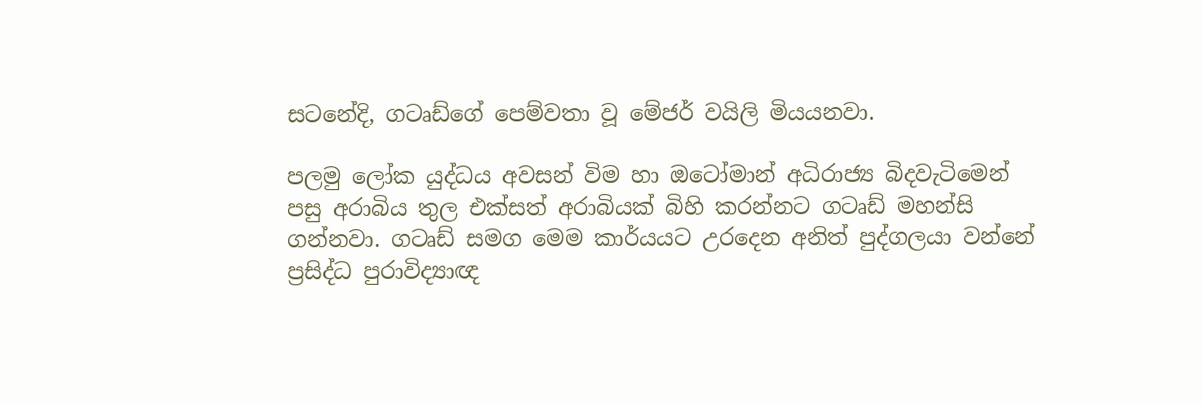සටනේදි, ගටෘඩ්ගේ පෙම්වතා වූ මේජර් වයිලි මියයනවා.

පලමු ලෝක යුද්ධය අවසන් විම හා ඔටෝමාන් අධිරාජ්‍ය බිදවැටිමෙන් පසු අරාබිය තුල එක්සත් අරාබියක් බිහි කරන්නට ගටෘඩ් මහන්සි ගන්නවා. ගටෘඩ් සමග මෙම කාර්යයට උරදෙන අනිත් පුද්ගලයා වන්නේ ප්‍රසිද්ධ පුරාවිද්‍යාඥ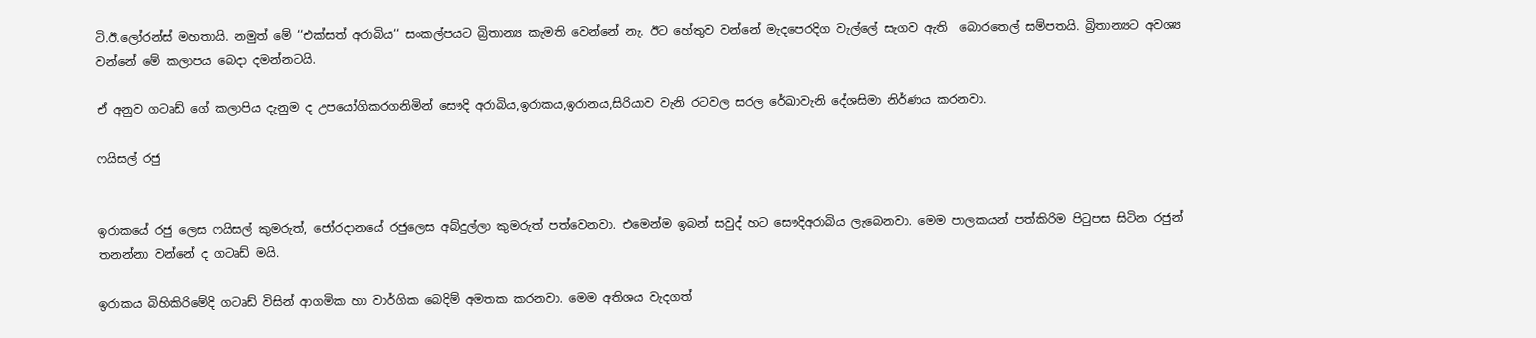ටි.ඊ.ලෝරන්ස් මහතායි. නමුත් මේ ‘‘එක්සත් අරාබිය‘‘ සංකල්පයට බ්‍රිතාන්‍ය කැමති වෙන්නේ නැ. ඊට හේතුව වන්නේ මැදපෙරදිග වැල්ලේ සැගව ඇති ‍ බොරතෙල් සම්පතයි. බ්‍රිතාන්‍යට අවශ්‍ය වන්නේ මේ කලාපය බෙදා දමන්නටයි.

ඒ අනුව ගටෘඩ් ගේ කලාපිය දැනුම ද උපයෝගිකරගනිමින් සෞදි අරාබිය,ඉරාකය,ඉරානය,සිරියාව වැනි රටවල සරල රේඛාවැනි දේශසිමා නිර්ණය කරනවා.

ෆයිසල් රජු


ඉරාකයේ රජු ලෙස ෆයිසල් කුමරුත්, ජෝරදානයේ රජුලෙස අබ්දුල්ලා කුමරුත් පත්වෙනවා. එමෙන්ම ඉබන් සවුද් හට සෞදිඅරාබිය ලැබෙනවා. මෙම පාලකයන් පත්කිරිම පිටුපස සිටින රජුන් තනන්නා වන්නේ ද ගටෘඩ් මයි.

ඉරාකය බිහිකිරිමේදි ගටෘඩ් විසින් ආගමික හා වාර්ගික බෙදිම් අමතක කරනවා. මෙම අතිශය වැදගත්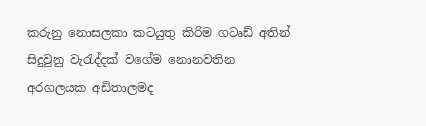කරුනු නොසලකා කටයුතු කිරිම ගටෘඩ් අතින් සිදුවුනු වැරැද්දක් වගේම නොනවතින අරගලයක අඩිතාලමද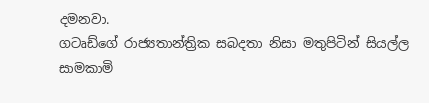දමනවා.
ගටෘඩ්ගේ රාජ්‍යතාන්ත්‍රික සබදතා නිසා මතුපිටින් සියල්ල සාමකාමි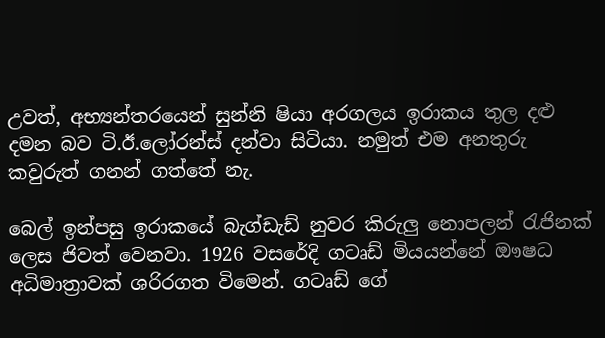උවත්, අභ්‍යන්තරයෙන් සුන්නි ෂියා අරගලය ඉරාකය තුල දළු දමන බව ටි.ඊ.ලෝරන්ස් දන්වා සිටියා. නමුත් එම අනතුරු කවුරුත් ගනන් ගත්තේ නැ.

බෙල් ඉන්පසු ඉරාකයේ බැග්ඩැඩ් නුවර කිරුලු නොපලන් රැජිනක් ලෙස ජිවත් වෙනවා. 1926 වසරේදි ගටෘඩ් මියයන්නේ ඖෂධ අධිමාත්‍රාවක් ශරිරගත විමෙන්. ගටෘඩ් ගේ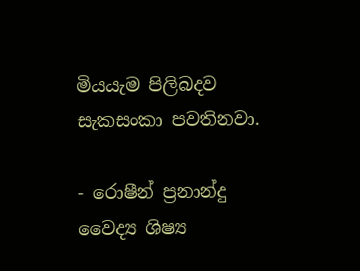මියයැම පිලිබදව සැකසංකා පවතිනවා.

- රොෂීන් ප්‍රනාන්දු
වෛද්‍ය ශිෂ්‍ය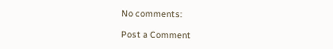No comments:

Post a Comment